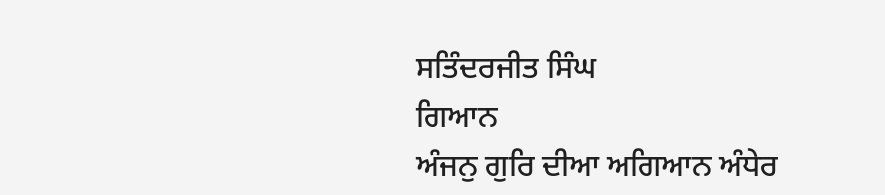ਸਤਿੰਦਰਜੀਤ ਸਿੰਘ
ਗਿਆਨ
ਅੰਜਨੁ ਗੁਰਿ ਦੀਆ ਅਗਿਆਨ ਅੰਧੇਰ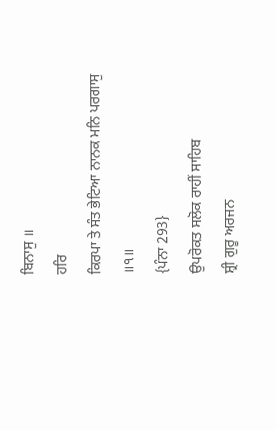ਬਿਨਾਸੁ ॥
ਹਰਿ
ਕਿਰਪਾ ਤੇ ਸੰਤ ਭੇਟਿਆ ਨਾਨਕ ਮਨਿ ਪਰਗਾਸੁ ॥੧॥
{ਪੰਨਾ 293}
ਉਪਰੋਕਤ ਸਲੋਕ ਰਾਹੀਂ ਸਾਹਿਬ
ਸ਼੍ਰੀ ਗੁਰੂ ਅਰਜਨ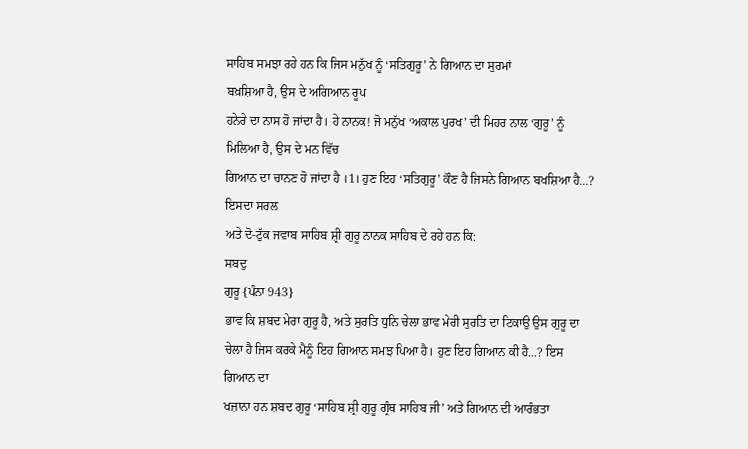ਸਾਹਿਬ ਸਮਝਾ ਰਹੇ ਹਨ ਕਿ ਜਿਸ ਮਨੁੱਖ ਨੂੰ ‘ਸਤਿਗੁਰੂ’ ਨੇ ਗਿਆਨ ਦਾ ਸੁਰਮਾਂ
ਬਖ਼ਸ਼ਿਆ ਹੈ, ਉਸ ਦੇ ਅਗਿਆਨ ਰੂਪ
ਹਨੇਰੇ ਦਾ ਨਾਸ ਹੋ ਜਾਂਦਾ ਹੈ। ਹੇ ਨਾਨਕ! ਜੋ ਮਨੁੱਖ ‘ਅਕਾਲ ਪੁਰਖ’ ਦੀ ਮਿਹਰ ਨਾਲ ‘ਗੁਰੂ’ ਨੂੰ
ਮਿਲਿਆ ਹੈ, ਉਸ ਦੇ ਮਨ ਵਿੱਚ
ਗਿਆਨ ਦਾ ਚਾਨਣ ਹੋ ਜਾਂਦਾ ਹੈ ।1। ਹੁਣ ਇਹ ‘ਸਤਿਗੁਰੂ’ ਕੌਣ ਹੈ ਜਿਸਨੇ ਗਿਆਨ ਬਖਸ਼ਿਆ ਹੈ...? ਇਸਦਾ ਸਰਲ
ਅਤੇ ਦੋ-ਟੁੱਕ ਜਵਾਬ ਸਾਹਿਬ ਸ਼੍ਰੀ ਗੁਰੂ ਨਾਨਕ ਸਾਹਿਬ ਦੇ ਰਹੇ ਹਨ ਕਿ:
ਸਬਦੁ
ਗੁਰੂ {ਪੰਨਾ 943}
ਭਾਵ ਕਿ ਸ਼ਬਦ ਮੇਰਾ ਗੁਰੂ ਹੈ, ਅਤੇ ਸੁਰਤਿ ਧੁਨਿ ਚੇਲਾ ਭਾਵ ਮੇਰੀ ਸੁਰਤਿ ਦਾ ਟਿਕਾਉ ਉਸ ਗੁਰੂ ਦਾ
ਚੇਲਾ ਹੈ ਜਿਸ ਕਰਕੇ ਮੈਨੂੰ ਇਹ ਗਿਆਨ ਸਮਝ ਪਿਆ ਹੈ। ਹੁਣ ਇਹ ਗਿਆਨ ਕੀ ਹੈ...? ਇਸ ਗਿਆਨ ਦਾ
ਖਜ਼ਾਨਾ ਹਨ ਸ਼ਬਦ ਗੁਰੂ ‘ਸਾਹਿਬ ਸ਼੍ਰੀ ਗੁਰੂ ਗ੍ਰੰਥ ਸਾਹਿਬ ਜੀ’ ਅਤੇ ਗਿਆਨ ਦੀ ਆਰੰਭਤਾ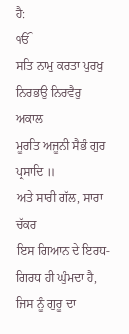ਹੈ:
ੴ
ਸਤਿ ਨਾਮੁ ਕਰਤਾ ਪੁਰਖੁ ਨਿਰਭਉ ਨਿਰਵੈਰੁ
ਅਕਾਲ
ਮੂਰਤਿ ਅਜੂਨੀ ਸੈਭੰ ਗੁਰ ਪ੍ਰਸਾਦਿ ॥
ਅਤੇ ਸਾਰੀ ਗੱਲ, ਸਾਰਾ ਚੱਕਰ
ਇਸ ਗਿਆਨ ਦੇ ਇਰਧ-ਗਿਰਧ ਹੀ ਘੁੰਮਦਾ ਹੈ, ਜਿਸ ਨੂੰ ਗੁਰੂ ਦਾ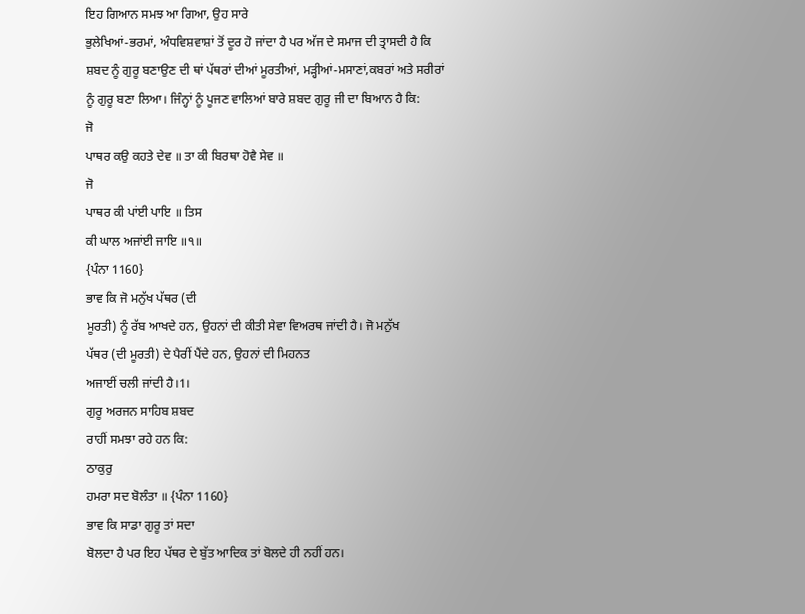ਇਹ ਗਿਆਨ ਸਮਝ ਆ ਗਿਆ, ਉਹ ਸਾਰੇ
ਭੁਲੇਖਿਆਂ-ਭਰਮਾਂ, ਅੰਧਵਿਸ਼ਵਾਸ਼ਾਂ ਤੋਂ ਦੂਰ ਹੋ ਜਾਂਦਾ ਹੈ ਪਰ ਅੱਜ ਦੇ ਸਮਾਜ ਦੀ ਤ੍ਰਾਸਦੀ ਹੈ ਕਿ
ਸ਼ਬਦ ਨੂੰ ਗੁਰੂ ਬਣਾਉਣ ਦੀ ਥਾਂ ਪੱਥਰਾਂ ਦੀਆਂ ਮੂਰਤੀਆਂ, ਮੜ੍ਹੀਆਂ-ਮਸਾਣਾਂ,ਕਬਰਾਂ ਅਤੇ ਸਰੀਰਾਂ
ਨੂੰ ਗੁਰੂ ਬਣਾ ਲਿਆ। ਜਿੰਨ੍ਹਾਂ ਨੂੰ ਪੂਜਣ ਵਾਲਿਆਂ ਬਾਰੇ ਸ਼ਬਦ ਗੁਰੂ ਜੀ ਦਾ ਬਿਆਨ ਹੈ ਕਿ:
ਜੋ
ਪਾਥਰ ਕਉ ਕਹਤੇ ਦੇਵ ॥ ਤਾ ਕੀ ਬਿਰਥਾ ਹੋਵੈ ਸੇਵ ॥
ਜੋ
ਪਾਥਰ ਕੀ ਪਾਂਈ ਪਾਇ ॥ ਤਿਸ
ਕੀ ਘਾਲ ਅਜਾਂਈ ਜਾਇ ॥੧॥
{ਪੰਨਾ 1160}
ਭਾਵ ਕਿ ਜੋ ਮਨੁੱਖ ਪੱਥਰ (ਦੀ
ਮੂਰਤੀ) ਨੂੰ ਰੱਬ ਆਖਦੇ ਹਨ, ਉਹਨਾਂ ਦੀ ਕੀਤੀ ਸੇਵਾ ਵਿਅਰਥ ਜਾਂਦੀ ਹੈ। ਜੋ ਮਨੁੱਖ
ਪੱਥਰ (ਦੀ ਮੂਰਤੀ) ਦੇ ਪੈਰੀਂ ਪੈਂਦੇ ਹਨ, ਉਹਨਾਂ ਦੀ ਮਿਹਨਤ
ਅਜਾਈਂ ਚਲੀ ਜਾਂਦੀ ਹੈ।1।
ਗੁਰੂ ਅਰਜਨ ਸਾਹਿਬ ਸ਼ਬਦ
ਰਾਹੀਂ ਸਮਝਾ ਰਹੇ ਹਨ ਕਿ:
ਠਾਕੁਰੁ
ਹਮਰਾ ਸਦ ਬੋਲੰਤਾ ॥ {ਪੰਨਾ 1160}
ਭਾਵ ਕਿ ਸਾਡਾ ਗੁਰੂ ਤਾਂ ਸਦਾ
ਬੋਲਦਾ ਹੈ ਪਰ ਇਹ ਪੱਥਰ ਦੇ ਬੁੱਤ ਆਦਿਕ ਤਾਂ ਬੋਲਦੇ ਹੀ ਨਹੀਂ ਹਨ।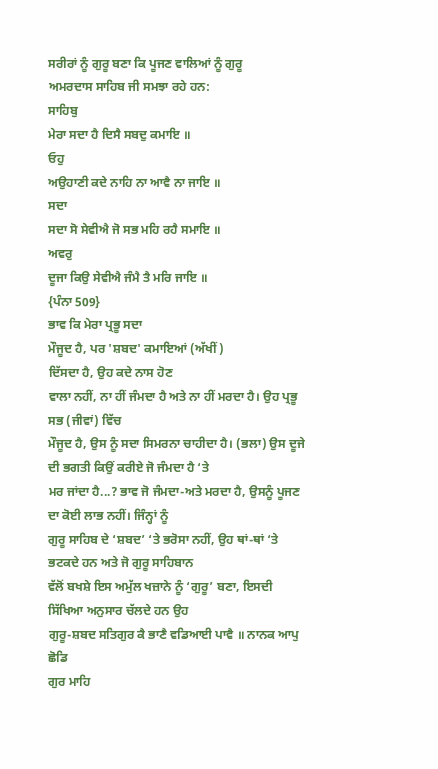ਸਰੀਰਾਂ ਨੂੰ ਗੁਰੂ ਬਣਾ ਕਿ ਪੂਜਣ ਵਾਲਿਆਂ ਨੂੰ ਗੁਰੂ
ਅਮਰਦਾਸ ਸਾਹਿਬ ਜੀ ਸਮਝਾ ਰਹੇ ਹਨ:
ਸਾਹਿਬੁ
ਮੇਰਾ ਸਦਾ ਹੈ ਦਿਸੈ ਸਬਦੁ ਕਮਾਇ ॥
ਓਹੁ
ਅਉਹਾਣੀ ਕਦੇ ਨਾਹਿ ਨਾ ਆਵੈ ਨਾ ਜਾਇ ॥
ਸਦਾ
ਸਦਾ ਸੋ ਸੇਵੀਐ ਜੋ ਸਭ ਮਹਿ ਰਹੈ ਸਮਾਇ ॥
ਅਵਰੁ
ਦੂਜਾ ਕਿਉ ਸੇਵੀਐ ਜੰਮੈ ਤੈ ਮਰਿ ਜਾਇ ॥
{ਪੰਨਾ 509}
ਭਾਵ ਕਿ ਮੇਰਾ ਪ੍ਰਭੂ ਸਦਾ
ਮੌਜੂਦ ਹੈ, ਪਰ 'ਸ਼ਬਦ' ਕਮਾਇਆਂ (ਅੱਖੀਂ)
ਦਿੱਸਦਾ ਹੈ, ਉਹ ਕਦੇ ਨਾਸ ਹੋਣ
ਵਾਲਾ ਨਹੀਂ, ਨਾ ਹੀਂ ਜੰਮਦਾ ਹੈ ਅਤੇ ਨਾ ਹੀਂ ਮਰਦਾ ਹੈ। ਉਹ ਪ੍ਰਭੂ ਸਭ (ਜੀਵਾਂ) ਵਿੱਚ
ਮੌਜੂਦ ਹੈ, ਉਸ ਨੂੰ ਸਦਾ ਸਿਮਰਨਾ ਚਾਹੀਦਾ ਹੈ। (ਭਲਾ) ਉਸ ਦੂਜੇ ਦੀ ਭਗਤੀ ਕਿਉਂ ਕਰੀਏ ਜੋ ਜੰਮਦਾ ਹੈ ‘ਤੇ
ਮਰ ਜਾਂਦਾ ਹੈ...? ਭਾਵ ਜੋ ਜੰਮਦਾ-ਅਤੇ ਮਰਦਾ ਹੈ, ਉਸਨੂੰ ਪੂਜਣ ਦਾ ਕੋਈ ਲਾਭ ਨਹੀਂ। ਜਿੰਨ੍ਹਾਂ ਨੂੰ
ਗੁਰੂ ਸਾਹਿਬ ਦੇ ‘ਸ਼ਬਦ’ ‘ਤੇ ਭਰੋਸਾ ਨਹੀਂ, ਉਹ ਥਾਂ-ਥਾਂ ‘ਤੇ ਭਟਕਦੇ ਹਨ ਅਤੇ ਜੋ ਗੁਰੂ ਸਾਹਿਬਾਨ
ਵੱਲੋਂ ਬਖਸ਼ੇ ਇਸ ਅਮੁੱਲ ਖਜ਼ਾਨੇ ਨੂੰ ‘ਗੁਰੂ’ ਬਣਾ, ਇਸਦੀ ਸਿੱਖਿਆ ਅਨੁਸਾਰ ਚੱਲਦੇ ਹਨ ਉਹ
ਗੁਰੂ-ਸ਼ਬਦ ਸਤਿਗੁਰ ਕੈ ਭਾਣੈ ਵਡਿਆਈ ਪਾਵੈ ॥ ਨਾਨਕ ਆਪੁ ਛੋਡਿ
ਗੁਰ ਮਾਹਿ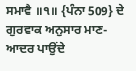ਸਮਾਵੈ ॥੧॥ {ਪੰਨਾ 509} ਦੇ ਗੁਰਵਾਕ ਅਨੁਸਾਰ ਮਾਣ-ਆਦਰ ਪਾਉਂਦੇ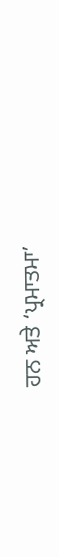ਹਨ ਅਤੇ ‘ਪ੍ਰਮਾਤਮਾ’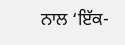ਨਾਲ ‘ਇੱਕ-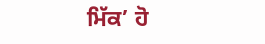ਮਿੱਕ’ ਹੋ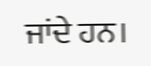ਜਾਂਦੇ ਹਨ।